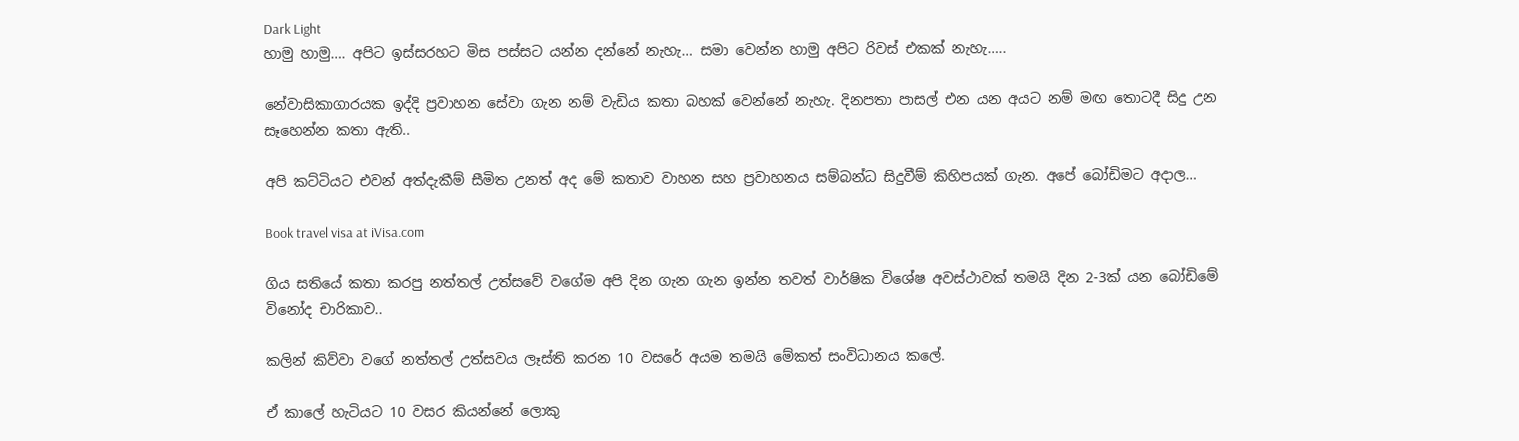Dark Light
හාමු හාමු…. අපිට ඉස්සරහට මිස පස්සට යන්න දන්නේ නැහැ… සමා වෙන්න හාමු අපිට රිවස් එකක් නැහැ…..

නේවාසිකාගාරයක ඉද්දි ප්‍රවාහන සේවා ගැන නම් වැඩිය කතා බහක් වෙන්නේ නැහැ. දිනපතා පාසල් එන යන අයට නම් මඟ තොටදී සිදු උන සෑහෙන්න කතා ඇති..

අපි කට්ටියට එවන් අත්දැකීම් සීමිත උනත් අද මේ කතාව වාහන සහ ප්‍රවාහනය සම්බන්ධ සිදුවීම් කිහිපයක් ගැන. අපේ බෝඩිමට අදාල…

Book travel visa at iVisa.com

ගිය සතියේ කතා කරපු නත්තල් උත්සවේ වගේම අපි දින ගැන ගැන ඉන්න තවත් වාර්ෂික විශේෂ අවස්ථාවක් තමයි දින 2-3ක් යන බෝඩිමේ විනෝද චාරිකාව..

කලින් කිව්වා වගේ නත්තල් උත්සවය ලෑස්ති කරන 10 වසරේ අයම තමයි මේකත් සංවිධානය කලේ.

ඒ කාලේ හැටියට 10 වසර කියන්නේ ලොකු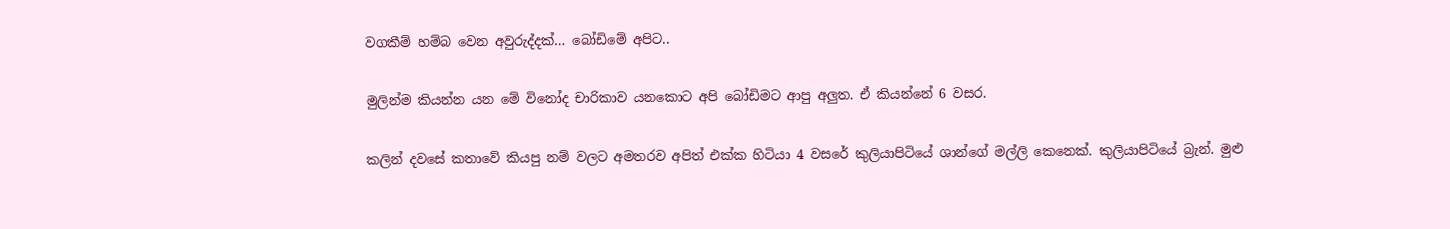වගකීම් හම්බ වෙන අවුරුද්දක්… බෝඩිමේ අපිට..

මුලින්ම කියන්න යන මේ විනෝද චාරිකාව යනකොට අපි බෝඩිමට ආපු අලුත. ඒ කියන්නේ 6 වසර.

කලින් දවසේ කතාවේ කියපු නම් වලට අමතරව අපිත් එක්ක හිටියා 4 වසරේ කුලියාපිටියේ ශාන්ගේ මල්ලි කෙනෙක්. කුලියාපිටියේ බ්‍රැන්. මුළු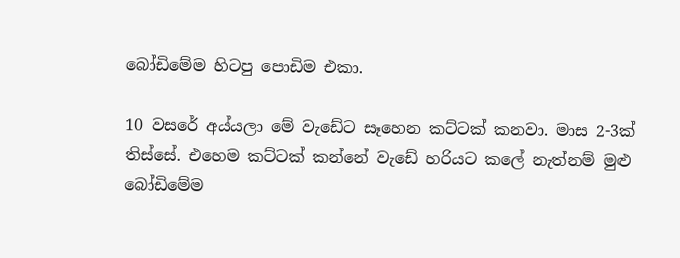බෝඩිමේම හිටපු පොඩිම එකා.

10 වසරේ අය්යලා මේ වැඩේට සෑහෙන කට්ටක් කනවා. මාස 2-3ක් තිස්සේ. එහෙම කට්ටක් කන්නේ වැඩේ හරියට කලේ නැත්නම් මුළු බෝඩිමේම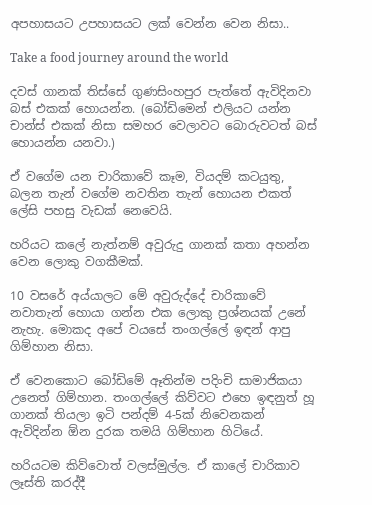අපහාසයට උපහාසයට ලක් වෙන්න වෙන නිසා..

Take a food journey around the world

දවස් ගානක් තිස්සේ ගුණසිංහපුර පැත්තේ ඇවිදිනවා බස් එකක් හොයන්න. (බෝඩිමෙන් එලියට යන්න චාන්ස් එකක් නිසා සමහර වෙලාවට බොරුවටත් බස් හොයන්න යනවා.)

ඒ වගේම යන චාරිකාවේ කෑම, වියදම් කටයුතු, බලන තැන් වගේම නවතින තැන් හොයන එකත් ලේසි පහසු වැඩක් නෙවෙයි.

හරියට කලේ නැත්නම් අවුරුදු ගානක් කතා අහන්න වෙන ලොකු වගකීමක්.

10 වසරේ අය්යාලට මේ අවුරුද්දේ චාරිකාවේ නවාතැන් හොයා ගන්න එක ලොකු ප්‍රශ්නයක් උනේ නැහැ. මොකද අපේ වයසේ තංගල්ලේ ඉඳන් ආපු ගිම්හාන නිසා.

ඒ වෙනකොට බෝඩිමේ ඈතින්ම පදිංචි සාමාජිකයා උනෙත් ගිම්හාන. තංගල්ලේ කිව්වට එහෙ ඉඳනුත් හූ ගානක් තියලා ඉටි පන්දම් 4-5ක් නිවෙනකන් ඇවිදින්න ඕන දුරක තමයි ගිම්හාන හිටියේ.

හරියටම කිව්වොත් වලස්මුල්ල. ඒ කාලේ චාරිකාව ලෑස්ති කරද්දී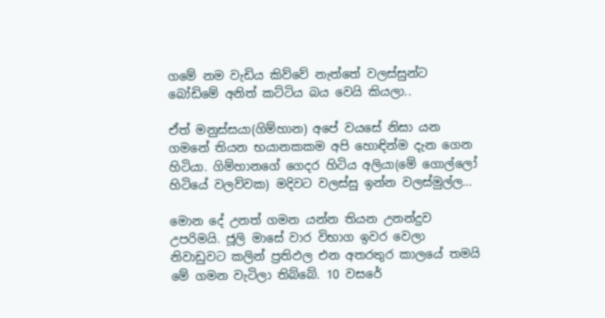ගමේ නම වැඩිය කිව්වේ නැත්තේ වලස්සුන්ට බෝඩිමේ අනිත් කට්ටිය බය වෙයි කියලා..

ඒත් මනුස්සයා(ගිම්හාන) අපේ වයසේ නිසා යන ගමනේ තියන භයානකකම අපි හොඳින්ම දැන ගෙන හිටියා. ගිම්හානගේ ගෙදර හිටිය අලියා(මේ ගොල්ලෝ හිටියේ වලව්වක) මදිවට වලස්සු ඉන්න වලස්මුල්ල…

මොන දේ උනත් ගමන යන්න තියන උනන්දුව උපරිමයි. ජූලි මාසේ වාර විභාග ඉවර වෙලා නිවාඩුවට කලින් ප්‍රතිඵල එන අතරතුර කාලයේ තමයි මේ ගමන වැටිලා තිබ්බේ. 10 වසරේ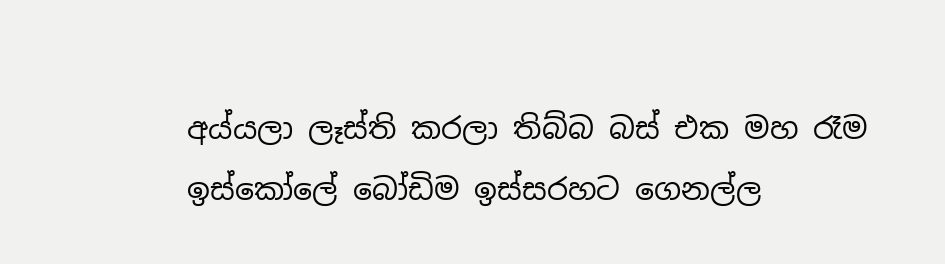අය්යලා ලෑස්ති කරලා තිබ්බ බස් එක මහ රෑම ඉස්කෝලේ බෝඩිම ඉස්සරහට ගෙනල්ල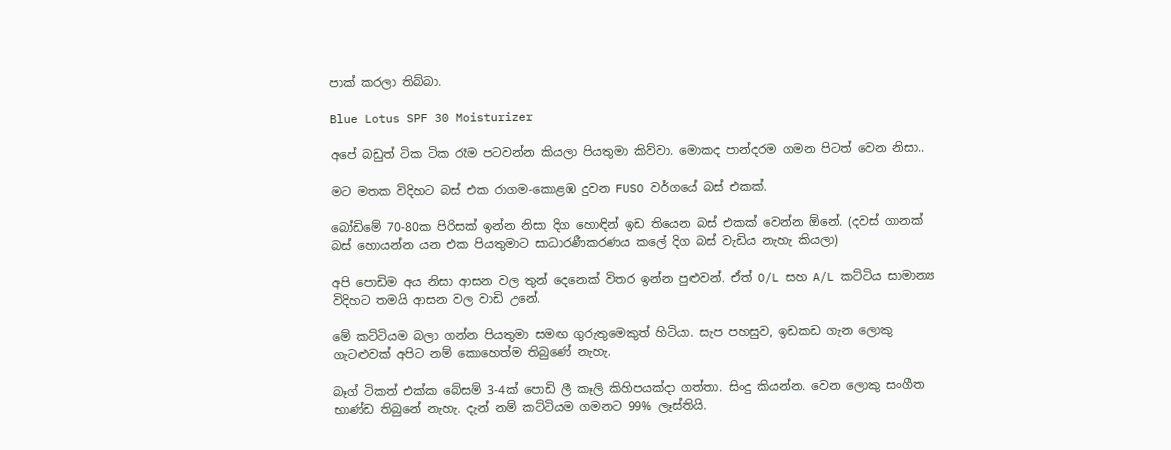පාක් කරලා තිබ්බා.

Blue Lotus SPF 30 Moisturizer

අපේ බඩුත් ටික ටික රෑම පටවන්න කියලා පියතුමා කිව්වා. මොකද පාන්දරම ගමන පිටත් වෙන නිසා..

මට මතක විදිහට බස් එක රාගම-කොළඹ දුවන FUSO වර්ගයේ බස් එකක්.

බෝඩිමේ 70-80ක පිරිසක් ඉන්න නිසා දිග හොඳින් ඉඩ තියෙන බස් එකක් වෙන්න ඕනේ. (දවස් ගානක් බස් හොයන්න යන එක පියතුමාට සාධාරණීකරණය කලේ දිග බස් වැඩිය නැහැ කියලා)

අපි පොඩිම අය නිසා ආසන වල තුන් දෙනෙක් විතර ඉන්න පුළුවන්. ඒත් O/L සහ A/L කට්ටිය සාමාන්‍ය විදිහට තමයි ආසන වල වාඩි උනේ.

මේ කට්ටියම බලා ගන්න පියතුමා සමඟ ගුරුතුමෙකුත් හිටියා. සැප පහසුව, ඉඩකඩ ගැන ලොකු ගැටළුවක් අපිට නම් කොහෙත්ම තිබුණේ නැහැ.

බෑග් ටිකත් එක්ක බේසම් 3-4ක් පොඩි ලී කෑලි කිහිපයක්දා ගත්තා. සිංදු කියන්න. වෙන ලොකු සංගීත භාණ්ඩ තිබුනේ නැහැ. දැන් නම් කට්ටියම ගමනට 99% ලෑස්තියි.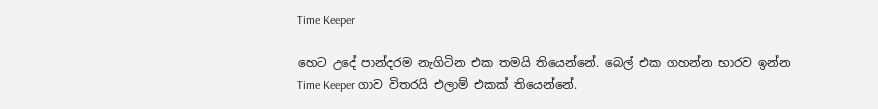Time Keeper

හෙට උදේ පාන්දරම නැගිටින එක තමයි තියෙන්නේ. බෙල් එක ගහන්න භාරව ඉන්න Time Keeper ගාව විතරයි එලාම් එකක් තියෙන්නේ.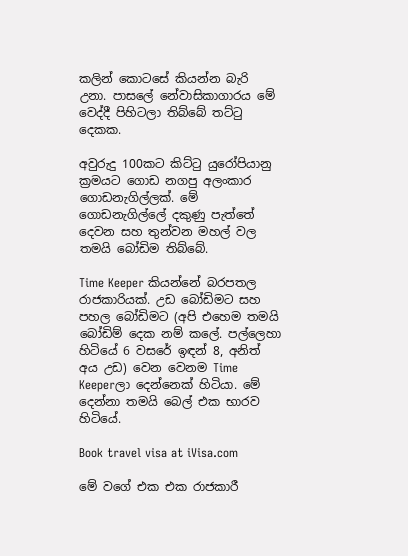කලින් කොටසේ කියන්න බැරි උනා. පාසලේ නේවාසිකාගාරය මේ වෙද්දී පිහිටලා තිබ්බේ තට්ටු දෙකක.

අවුරුදු 100කට කිට්ටු යුරෝපියානු ක්‍රමයට ගොඩ නගපු අලංකාර ගොඩනැගිල්ලක්. මේ ගොඩනැගිල්ලේ දකුණු පැත්තේ දෙවන සහ තුන්වන මහල් වල තමයි බෝඩිම තිබ්බේ.

Time Keeper කියන්නේ බරපතල රාජකාරියක්. උඩ බෝඩිමට සහ පහල බෝඩිමට (අපි එහෙම තමයි බෝඩිම් දෙක නම් කලේ. පල්ලෙහා හිටියේ 6 වසරේ ඉඳන් 8, අනිත් අය උඩ) වෙන වෙනම Time Keeperලා දෙන්නෙක් හිටියා. මේ දෙන්නා තමයි බෙල් එක භාරව හිටියේ.

Book travel visa at iVisa.com

මේ වගේ එක එක රාජකාරී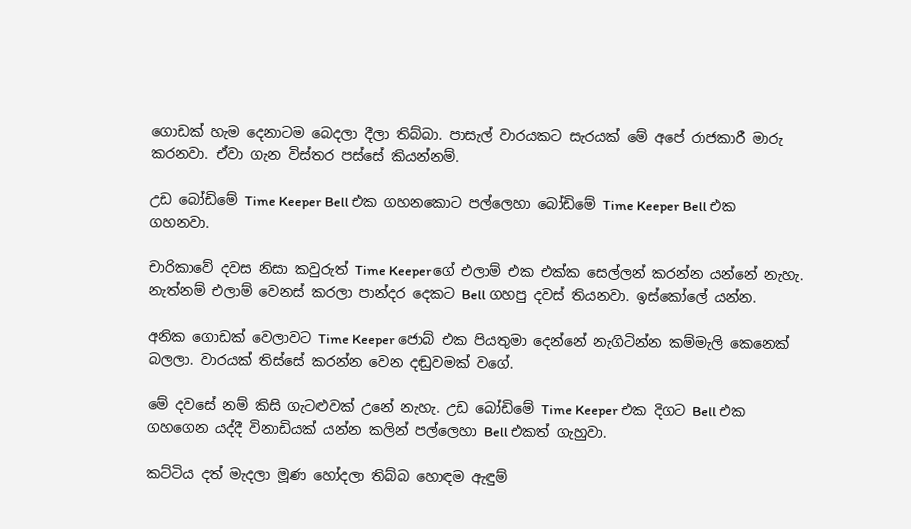ගොඩක් හැම දෙනාටම බෙදලා දීලා තිබ්බා. පාසැල් වාරයකට සැරයක් මේ අපේ රාජකාරී මාරු කරනවා. ඒවා ගැන විස්තර පස්සේ කියන්නම්.

උඩ බෝඩිමේ Time Keeper Bell එක ගහනකොට පල්ලෙහා බෝඩිමේ Time Keeper Bell එක ගහනවා.

චාරිකාවේ දවස නිසා කවුරුත් Time Keeperගේ එලාම් එක එක්ක සෙල්ලන් කරන්න යන්නේ නැහැ. නැත්නම් එලාම් වෙනස් කරලා පාන්දර දෙකට Bell ගහපු දවස් තියනවා. ඉස්කෝලේ යන්න.

අනික ගොඩක් වෙලාවට Time Keeper ජොබ් එක පියතුමා දෙන්නේ නැගිටින්න කම්මැලි කෙනෙක් බලලා. වාරයක් තිස්සේ කරන්න වෙන දඬුවමක් වගේ.

මේ දවසේ නම් කිසි ගැටළුවක් උනේ නැහැ. උඩ බෝඩිමේ Time Keeper එක දිගට Bell එක ගහගෙන යද්දී විනාඩියක් යන්න කලින් පල්ලෙහා Bell එකත් ගැහුවා.

කට්ටිය දත් මැදලා මූණ හෝදලා තිබ්බ හොඳම ඇඳුම්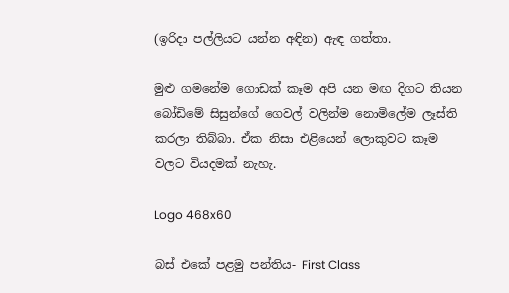(ඉරිදා පල්ලියට යන්න අඳින) ඇඳ ගත්තා.

මුළු ගමනේම ගොඩක් කෑම අපි යන මඟ දිගට තියන බෝඩිමේ සිසුන්ගේ ගෙවල් වලින්ම නොමිලේම ලෑස්ති කරලා තිබ්බා. ඒක නිසා එළියෙන් ලොකුවට කෑම වලට වියදමක් නැහැ.

Logo 468x60

බස් එකේ පළමු පන්තිය- First Class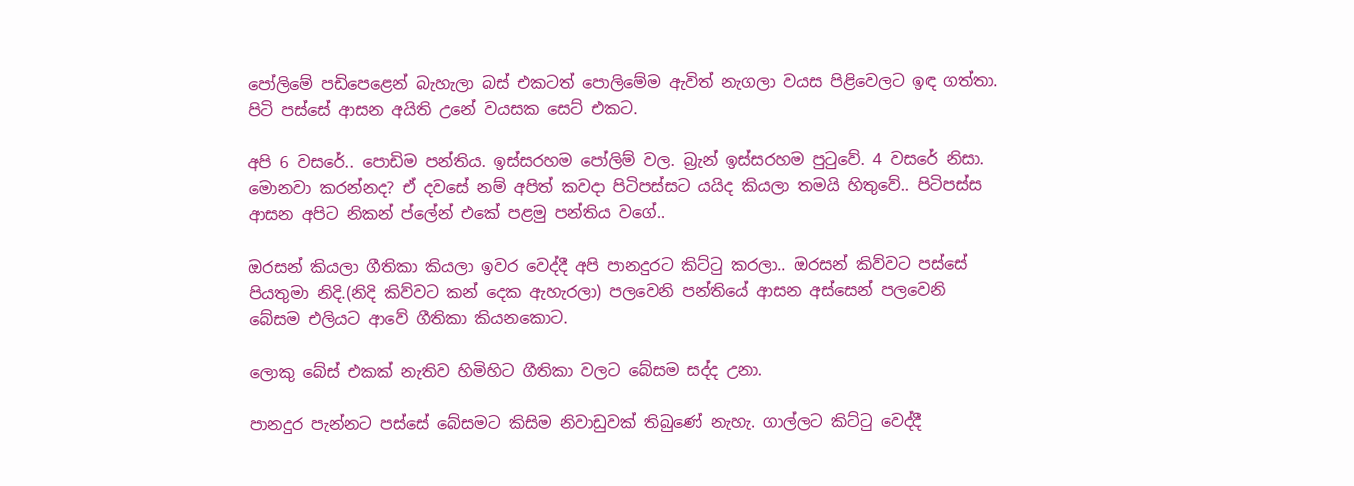පෝලිමේ පඩිපෙළෙන් බැහැලා බස් එකටත් පොලිමේම ඇවිත් නැගලා වයස පිළිවෙලට ඉඳ ගත්තා. පිටි පස්සේ ආසන අයිති උනේ වයසක සෙට් එකට.

අපි 6 වසරේ.. පොඩිම පන්තිය. ඉස්සරහම පෝලිම් වල. බ්‍රැන් ඉස්සරහම පුටුවේ. 4 වසරේ නිසා. මොනවා කරන්නද? ඒ දවසේ නම් අපිත් කවදා පිටිපස්සට යයිද කියලා තමයි හිතුවේ.. පිටිපස්ස ආසන අපිට නිකන් ප්ලේන් එකේ පළමු පන්තිය වගේ..

ඔරසන් කියලා ගීතිකා කියලා ඉවර වෙද්දී අපි පානදුරට කිට්ටු කරලා.. ඔරසන් කිව්වට පස්සේ පියතුමා නිදි.(නිදි කිව්වට කන් දෙක ඇහැරලා) පලවෙනි පන්තියේ ආසන අස්සෙන් පලවෙනි බේසම එලියට ආවේ ගීතිකා කියනකොට.

ලොකු බේස් එකක් නැතිව හිමිහිට ගීතිකා වලට බේසම සද්ද උනා.

පානදුර පැන්නට පස්සේ බේසමට කිසිම නිවාඩුවක් තිබුණේ නැහැ. ගාල්ලට කිට්ටු වෙද්දී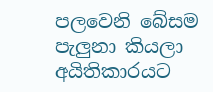පලවෙනි බේසම පැලුනා කියලා අයිතිකාරයට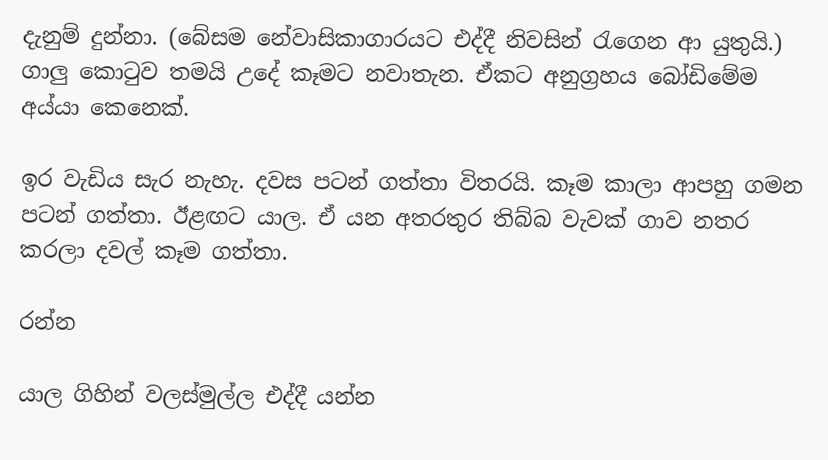දැනුම් දුන්නා. (බේසම නේවාසිකාගාරයට එද්දී නිවසින් රැගෙන ආ යුතුයි.) ගාලු කොටුව තමයි උදේ කෑමට නවාතැන. ඒකට අනුග්‍රහය බෝඩිමේම අය්යා කෙනෙක්.

ඉර වැඩිය සැර නැහැ. දවස පටන් ගත්තා විතරයි. කෑම කාලා ආපහු ගමන පටන් ගත්තා. ඊළඟට යාල. ඒ යන අතරතුර තිබ්බ වැවක් ගාව නතර කරලා දවල් කෑම ගත්තා.

රන්න

යාල ගිහින් වලස්මුල්ල එද්දී යන්න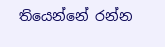තියෙන්නේ රන්න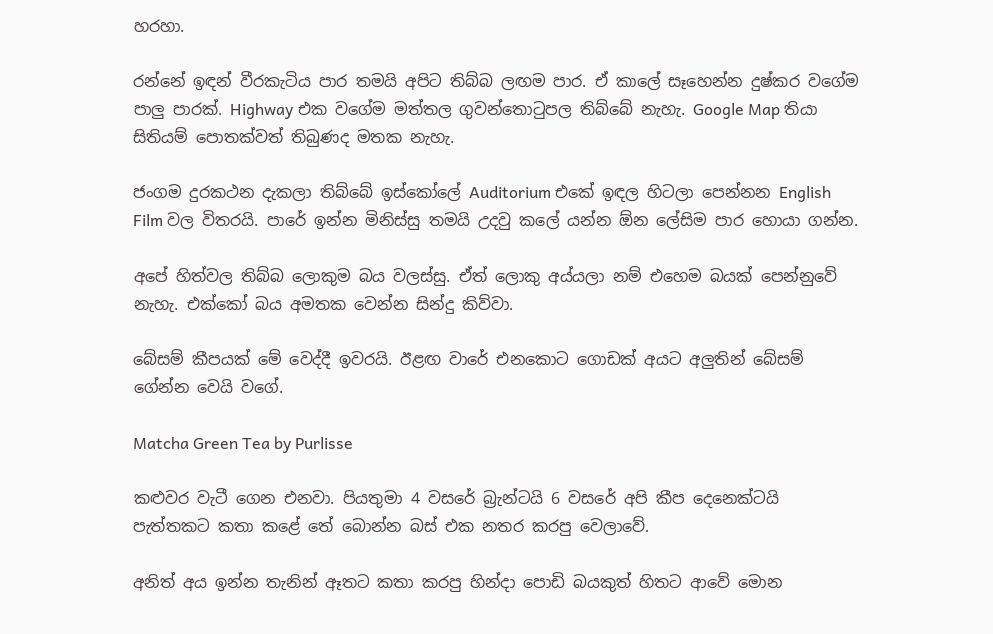හරහා.

රන්නේ ඉඳන් වීරකැටිය පාර තමයි අපිට තිබ්බ ලඟම පාර. ඒ කාලේ සෑහෙන්න දුෂ්කර වගේම පාලු පාරක්. Highway එක වගේම මත්තල ගුවන්තොටුපල තිබ්බේ නැහැ. Google Map තියා සිතියම් පොතක්වත් තිබුණද මතක නැහැ.

ජංගම දුරකථන දැකලා තිබ්බේ ඉස්කෝලේ Auditorium එකේ ඉඳල හිටලා පෙන්නන English Film වල විතරයි. පාරේ ඉන්න මිනිස්සු තමයි උදවු කලේ යන්න ඕන ලේසිම පාර හොයා ගන්න.

අපේ හිත්වල තිබ්බ ලොකුම බය වලස්සු. ඒත් ලොකු අය්යලා නම් එහෙම බයක් පෙන්නුවේ නැහැ. එක්කෝ බය අමතක වෙන්න සින්දු කිව්වා.

බේසම් කීපයක් මේ වෙද්දී ඉවරයි. ඊළඟ වාරේ එනකොට ගොඩක් අයට අලුතින් බේසම් ගේන්න වෙයි වගේ.

Matcha Green Tea by Purlisse

කළුවර වැටී ගෙන එනවා. පියතුමා 4 වසරේ බ්‍රැන්ටයි 6 වසරේ අපි කීප දෙනෙක්ටයි පැත්තකට කතා කළේ තේ බොන්න බස් එක නතර කරපු වෙලාවේ.

අනිත් අය ඉන්න තැනින් ඈතට කතා කරපු හින්දා පොඩි බයකුත් හිතට ආවේ මොන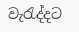වැරැද්දට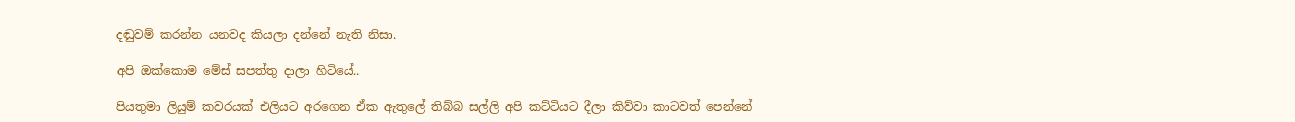දඬුවම් කරන්න යනවද කියලා දන්නේ නැති නිසා.

අපි ඔක්කොම මේස් සපත්තු දාලා හිටියේ..

පියතුමා ලියුම් කවරයක් එලියට අරගෙන ඒක ඇතුලේ තිබ්බ සල්ලි අපි කට්ටියට දීලා කිව්වා කාටවත් පෙන්නේ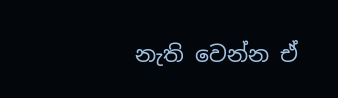නැති වෙන්න ඒ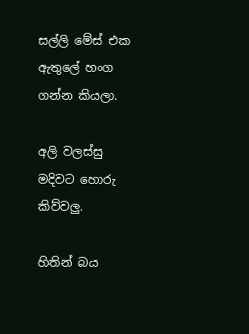සල්ලි මේස් එක ඇතුලේ හංග ගන්න කියලා.

අලි වලස්සු මදිවට හොරු කිව්වලු.

හිතින් බය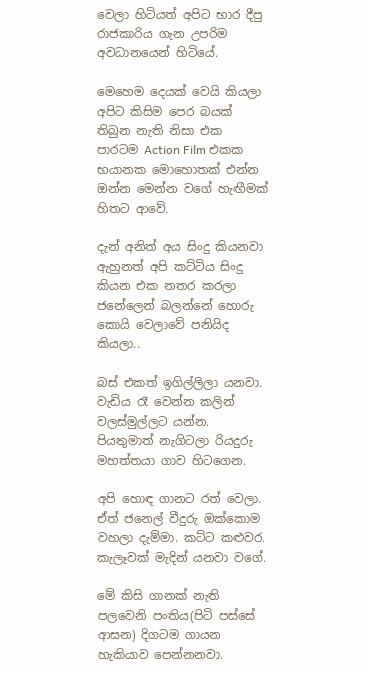වෙලා හිටියත් අපිට භාර දීපු රාජකාරිය ගැන උපරිම අවධානයෙන් හිටියේ.

මෙහෙම දෙයක් වෙයි කියලා අපිට කිසිම පෙර බයක් තිබුන නැති නිසා එක පාරටම Action Film එකක භයානක මොහොතක් එන්න ඔන්න මෙන්න වගේ හැඟීමක් හිතට ආවේ.

දැන් අනිත් අය සිංදු කියනවා ඇහුනත් අපි කට්ටිය සිංදු කියන එක නතර කරලා ජනේලෙන් බලන්නේ හොරු කොයි වෙලාවේ පනියිද කියලා..

බස් එකත් ඉගිල්ලිලා යනවා. වැඩිය රෑ වෙන්න කලින් වලස්මුල්ලට යන්න. පියතුමාත් නැගිටලා රියදුරු මහත්තයා ගාව හිටගෙන.

අපි හොඳ ගානට රත් වෙලා. ඒත් ජනෙල් වීදුරු ඔක්කොම වහලා දැම්මා. කට්ට කළුවර. කැලෑවක් මැදින් යනවා වගේ.

මේ කිසි ගානක් නැති පලවෙනි පංතිය(පිටි පස්සේ ආසන) දිගටම ගායන හැකියාව පෙන්නනවා.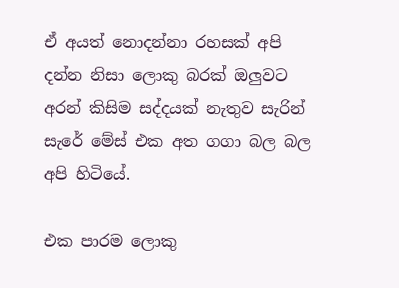ඒ අයත් නොදන්නා රහසක් අපි දන්න නිසා ලොකු බරක් ඔලුවට අරන් කිසිම සද්දයක් නැතුව සැරින් සැරේ මේස් එක අත ගගා බල බල අපි හිටියේ.

එක පාරම ලොකු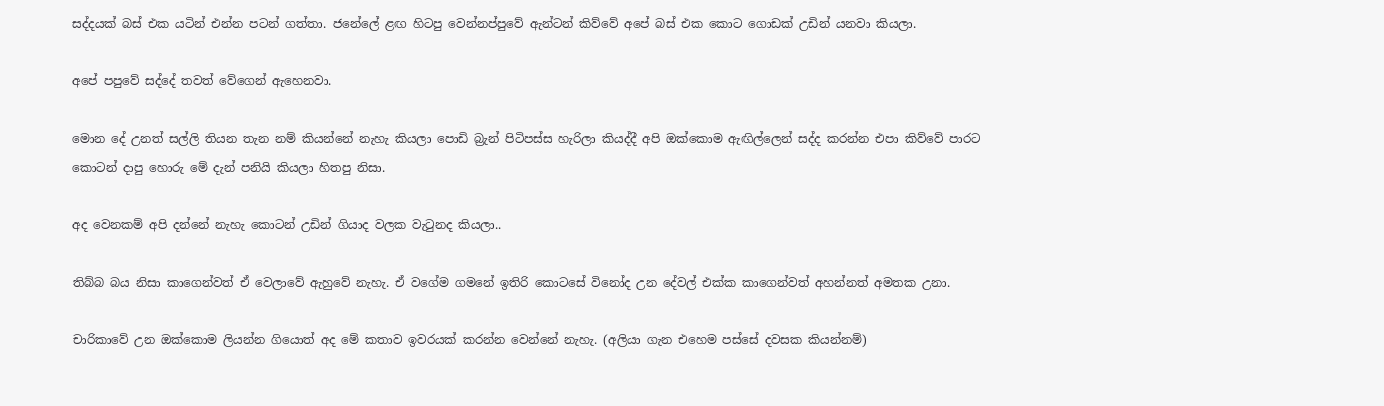සද්දයක් බස් එක යටින් එන්න පටන් ගත්තා. ජනේලේ ළඟ හිටපු වෙන්නප්පුවේ ඇන්ටන් කිව්වේ අපේ බස් එක කොට ගොඩක් උඩින් යනවා කියලා.

අපේ පපුවේ සද්දේ තවත් වේගෙන් ඇහෙනවා.

මොන දේ උනත් සල්ලි තියන තැන නම් කියන්නේ නැහැ කියලා පොඩි බ්‍රැන් පිටිපස්ස හැරිලා කියද්දී අපි ඔක්කොම ඇඟිල්ලෙන් සද්ද කරන්න එපා කිව්වේ පාරට කොටන් දාපු හොරු මේ දැන් පනියි කියලා හිතපු නිසා.

අද වෙනකම් අපි දන්නේ නැහැ කොටන් උඩින් ගියාද වලක වැටුනද කියලා..

තිබ්බ බය නිසා කාගෙන්වත් ඒ වෙලාවේ ඇහුවේ නැහැ. ඒ වගේම ගමනේ ඉතිරි කොටසේ විනෝද උන දේවල් එක්ක කාගෙන්වත් අහන්නත් අමතක උනා.

චාරිකාවේ උන ඔක්කොම ලියන්න ගියොත් අද මේ කතාව ඉවරයක් කරන්න වෙන්නේ නැහැ. (අලියා ගැන එහෙම පස්සේ දවසක කියන්නම්)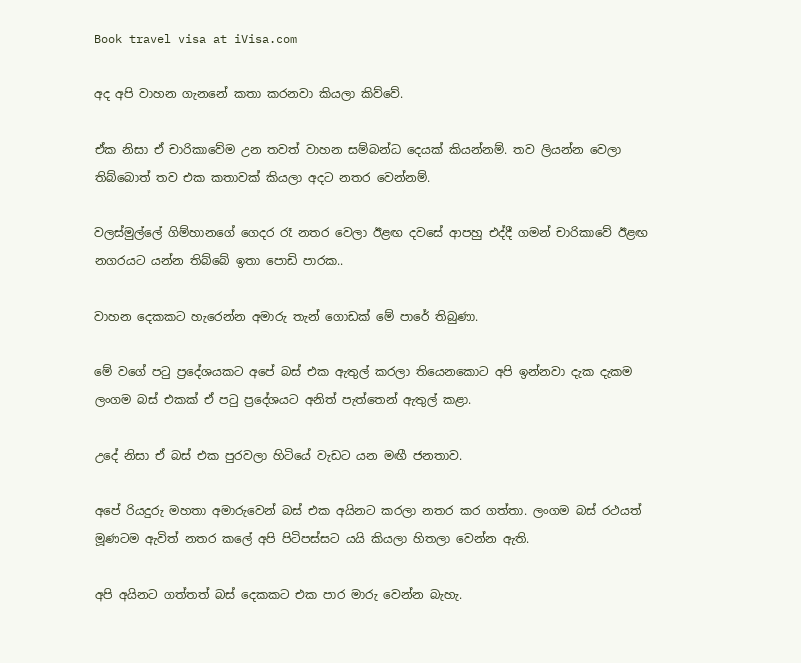Book travel visa at iVisa.com

අද අපි වාහන ගැනනේ කතා කරනවා කියලා කිව්වේ.

ඒක නිසා ඒ චාරිකාවේම උන තවත් වාහන සම්බන්ධ දෙයක් කියන්නම්. තව ලියන්න වෙලා තිබ්බොත් තව එක කතාවක් කියලා අදට නතර වෙන්නම්.

වලස්මුල්ලේ ගිම්හානගේ ගෙදර රෑ නතර වෙලා ඊළඟ දවසේ ආපහු එද්දී ගමන් චාරිකාවේ ඊළඟ නගරයට යන්න තිබ්බේ ඉතා පොඩි පාරක..

වාහන දෙකකට හැරෙන්න අමාරු තැන් ගොඩක් මේ පාරේ තිබුණා.

මේ වගේ පටු ප්‍රදේශයකට අපේ බස් එක ඇතුල් කරලා තියෙනකොට අපි ඉන්නවා දැක දැකම ලංගම බස් එකක් ඒ පටු ප්‍රදේශයට අනිත් පැත්තෙන් ඇතුල් කළා.

උදේ නිසා ඒ බස් එක පුරවලා හිටියේ වැඩට යන මඟී ජනතාව.

අපේ රියදුරු මහතා අමාරුවෙන් බස් එක අයිනට කරලා නතර කර ගත්තා. ලංගම බස් රථයත් මූණටම ඇවිත් නතර කලේ අපි පිටිපස්සට යයි කියලා හිතලා වෙන්න ඇති.

අපි අයිනට ගත්තත් බස් දෙකකට එක පාර මාරු වෙන්න බැහැ.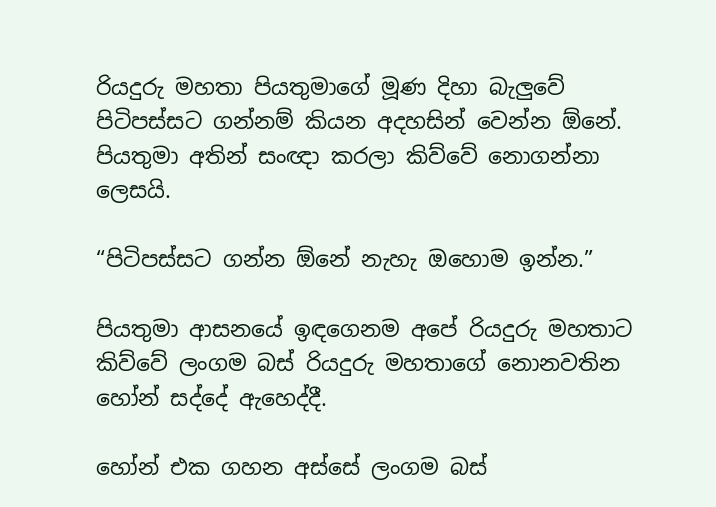රියදුරු මහතා පියතුමාගේ මූණ දිහා බැලුවේ පිටිපස්සට ගන්නම් කියන අදහසින් වෙන්න ඕනේ. පියතුමා අතින් සංඥා කරලා කිව්වේ නොගන්නා ලෙසයි.

“පිටිපස්සට ගන්න ඕනේ නැහැ ඔහොම ඉන්න.”

පියතුමා ආසනයේ ඉඳගෙනම අපේ රියදුරු මහතාට කිව්වේ ලංගම බස් රියදුරු මහතාගේ නොනවතින හෝන් සද්දේ ඇහෙද්දී.

හෝන් එක ගහන අස්සේ ලංගම බස්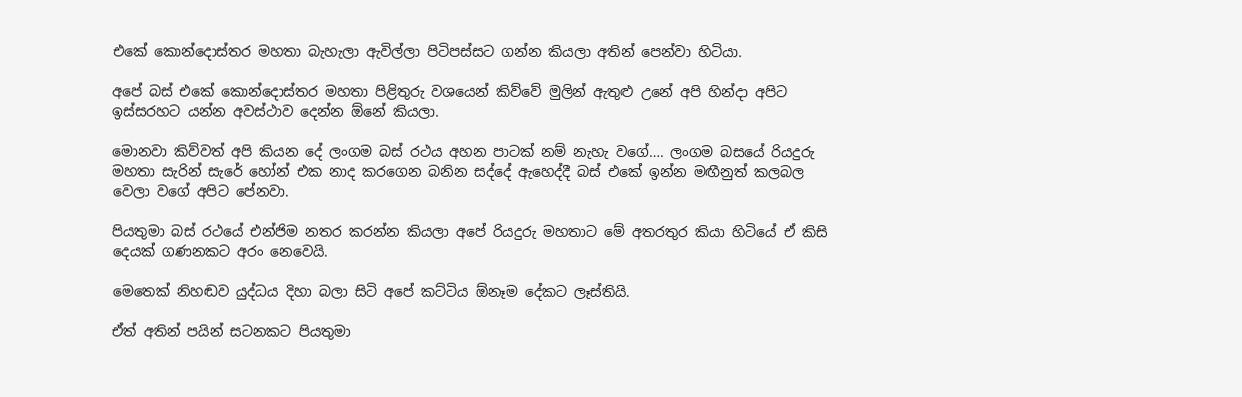එකේ කොන්දොස්තර මහතා බැහැලා ඇවිල්ලා පිටිපස්සට ගන්න කියලා අතින් පෙන්වා හිටියා.

අපේ බස් එකේ කොන්දොස්තර මහතා පිළිතුරු වශයෙන් කිව්වේ මුලින් ඇතුළු උනේ අපි හින්දා අපිට ඉස්සරහට යන්න අවස්ථාව දෙන්න ඕනේ කියලා.

මොනවා කිව්වත් අපි කියන දේ ලංගම බස් රථය අහන පාටක් නම් නැහැ වගේ…. ලංගම බසයේ රියදුරු මහතා සැරින් සැරේ හෝන් එක නාද කරගෙන බනින සද්දේ ඇහෙද්දී බස් එකේ ඉන්න මඟීනුත් කලබල වෙලා වගේ අපිට පේනවා.

පියතුමා බස් රථයේ එන්ජිම නතර කරන්න කියලා අපේ රියදුරු මහතාට මේ අතරතුර කියා හිටියේ ඒ කිසි දෙයක් ගණනකට අරං නෙවෙයි.

මෙතෙක් නිහඬව යුද්ධය දිහා බලා සිටි අපේ කට්ටිය ඕනෑම දේකට ලෑස්තියි.

ඒත් අතින් පයින් සටනකට පියතුමා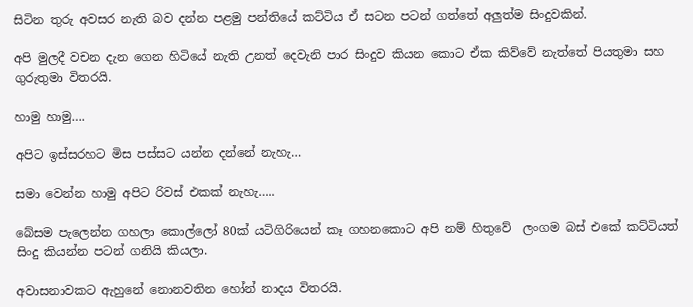සිටින තුරු අවසර නැති බව දන්න පළමු පන්තියේ කට්ටිය ඒ සටන පටන් ගත්තේ අලුත්ම සිංදුවකින්.

අපි මුලදී වචන දැන ගෙන හිටියේ නැති උනත් දෙවැනි පාර සිංදුව කියන කොට ඒක කිව්වේ නැත්තේ පියතුමා සහ ගුරුතුමා විතරයි.

හාමු හාමු….

අපිට ඉස්සරහට මිස පස්සට යන්න දන්නේ නැහැ…

සමා වෙන්න හාමු අපිට රිවස් එකක් නැහැ…..

බේසම පැලෙන්න ගහලා කොල්ලෝ 80ක් යටිගිරියෙන් කෑ ගහනකොට අපි නම් හිතුවේ  ලංගම බස් එකේ කට්ටියත් සිංදු කියන්න පටන් ගනියි කියලා.

අවාසනාවකට ඇහුනේ නොනවතින හෝන් නාදය විතරයි.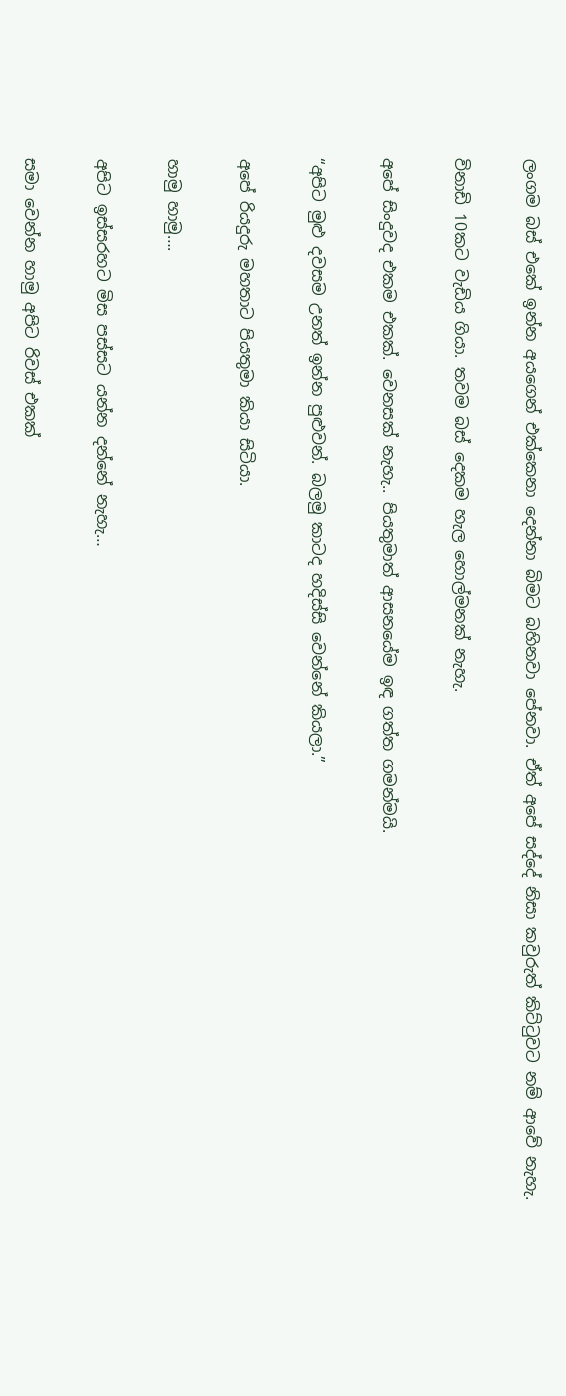ලංගම බස් එකේ ඉන්න අයගෙන් එක්කෙනා දෙන්නා බිමට බහිනවා පේනවා. ඒත් අපේ සද්දේ නිසා කවුරුත් කිට්ටුවට නම් ආවේ නැහැ.

විනාඩි 10කට වැඩිය ගියා. තවම බස් දෙකම හැල හොල්මනක් නැහැ.

අපේ සිංදුවද එකම එකක්. වෙනසක් නැහැ.. පියතුමාත් ආසනයේම ඉඳ ගත්ත ගමන්මයි.

“අපිට මුළු දවසම උනත් ඉන්න පුළුවන්. බලමු කාටද හදිස්සි වෙන්නේ කියලා.”

අපේ රියදුරු මහතාට පියතුමා කියා සිටියා.

හාමු හාමු….

අපිට ඉස්සරහට මිස පස්සට යන්න දන්නේ නැහැ…

සමා වෙන්න හාමු අපිට රිවස් එකක්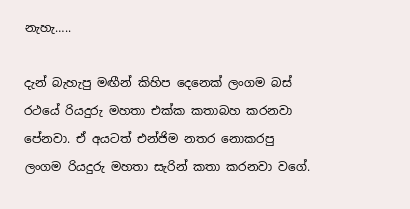නැහැ…..

දැන් බැහැපු මඟීන් කිහිප දෙනෙක් ලංගම බස් රථයේ රියදුරු මහතා එක්ක කතාබහ කරනවා පේනවා. ඒ අයටත් එන්ජිම නතර නොකරපු ලංගම රියදුරු මහතා සැරින් කතා කරනවා වගේ.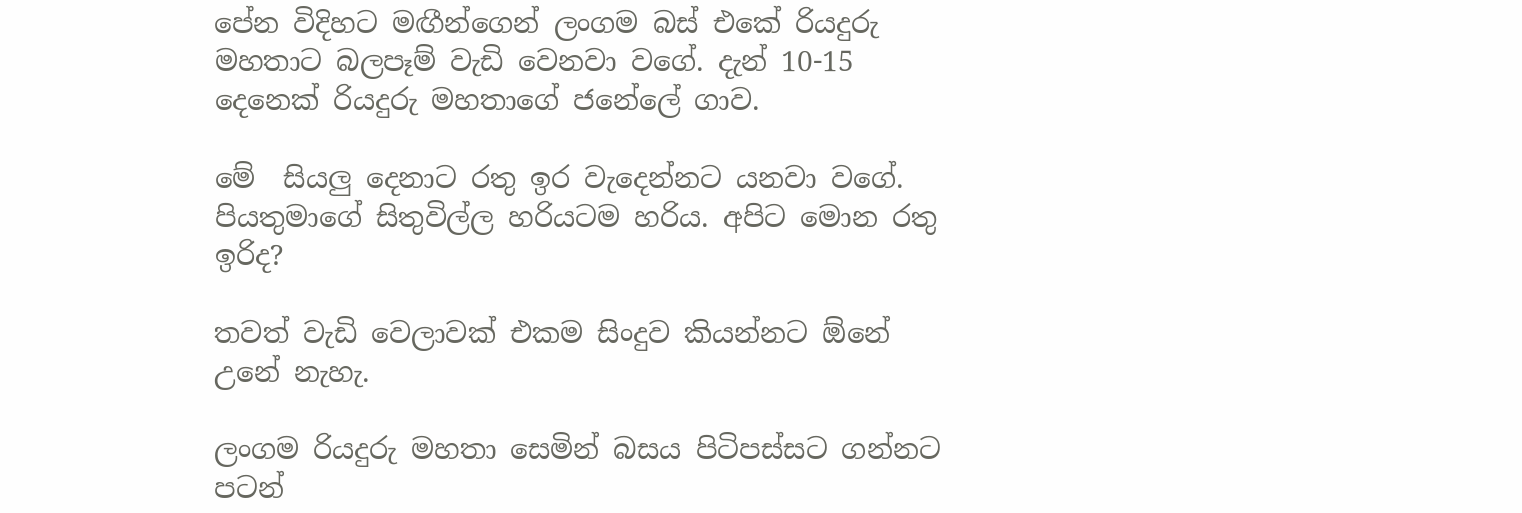පේන විදිහට මඟීන්ගෙන් ලංගම බස් එකේ රියදුරු මහතාට බලපෑම් වැඩි වෙනවා වගේ. දැන් 10-15 දෙනෙක් රියදුරු මහතාගේ ජනේලේ ගාව.

මේ  සියලු දෙනාට රතු ඉර වැදෙන්නට යනවා වගේ. පියතුමාගේ සිතුවිල්ල හරියටම හරිය. අපිට මොන රතු ඉරිද?

තවත් වැඩි වෙලාවක් එකම සිංදුව කියන්නට ඕනේ උනේ නැහැ.

ලංගම රියදුරු මහතා සෙමින් බසය පිටිපස්සට ගන්නට පටන්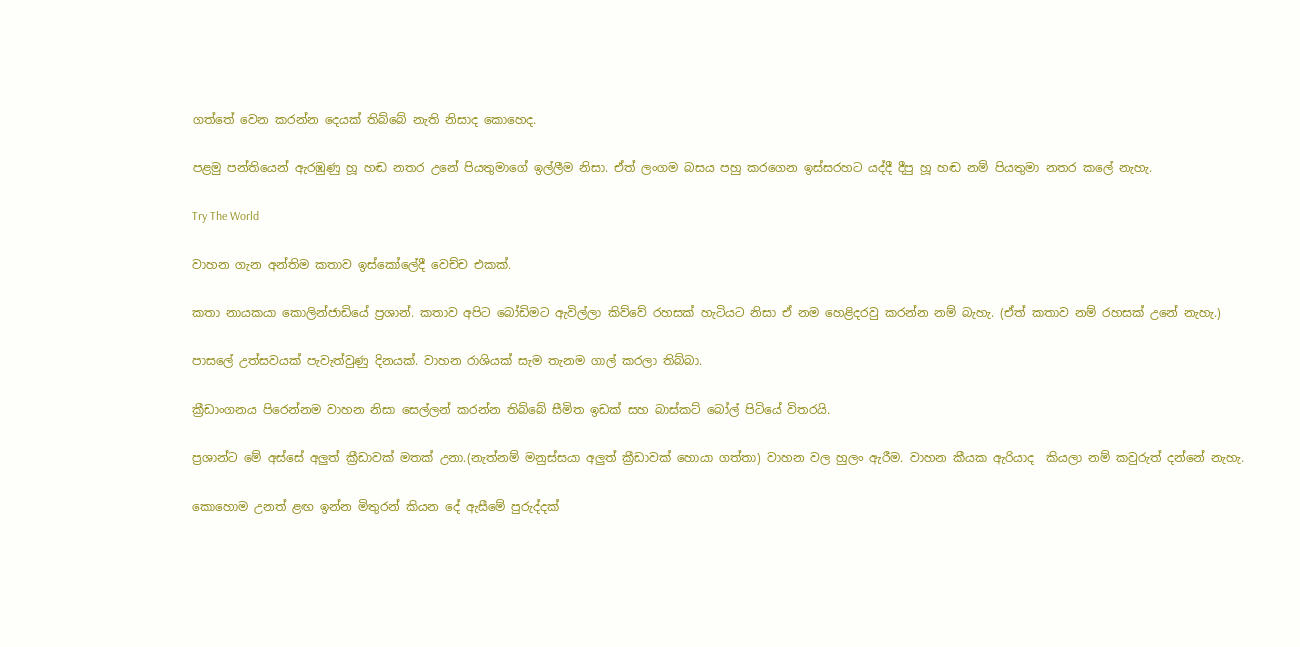ගත්තේ වෙන කරන්න දෙයක් තිබ්බේ නැති නිසාද කොහෙද.

පළමු පන්තියෙන් ඇරඹුණු හූ හඬ නතර උනේ පියතුමාගේ ඉල්ලීම නිසා. ඒත් ලංගම බසය පහු කරගෙන ඉස්සරහට යද්දී දීපු හූ හඬ නම් පියතුමා නතර කලේ නැහැ.

Try The World

වාහන ගැන අන්තිම කතාව ඉස්කෝලේදී වෙච්ච එකක්.

කතා නායකයා කොලින්ජාඩියේ ප්‍රශාන්. කතාව අපිට බෝඩිමට ඇවිල්ලා කිව්වේ රහසක් හැටියට නිසා ඒ නම හෙළිදරවු කරන්න නම් බැහැ. (ඒත් කතාව නම් රහසක් උනේ නැහැ.)

පාසලේ උත්සවයක් පැවැත්වුණු දිනයක්. වාහන රාශියක් සැම තැනම ගාල් කරලා තිබ්බා.

ක්‍රීඩාංගනය පිරෙන්නම වාහන නිසා සෙල්ලන් කරන්න තිබ්බේ සීමිත ඉඩක් සහ බාස්කට් බෝල් පිටියේ විතරයි.

ප්‍රශාන්ට මේ අස්සේ අලුත් ක්‍රීඩාවක් මතක් උනා.(නැත්නම් මනුස්සයා අලුත් ක්‍රීඩාවක් හොයා ගත්තා) වාහන වල හුලං ඇරීම. වාහන කීයක ඇරියාද  කියලා නම් කවුරුත් දන්නේ නැහැ.

කොහොම උනත් ළඟ ඉන්න මිතුරන් කියන දේ ඇසීමේ පුරුද්දක්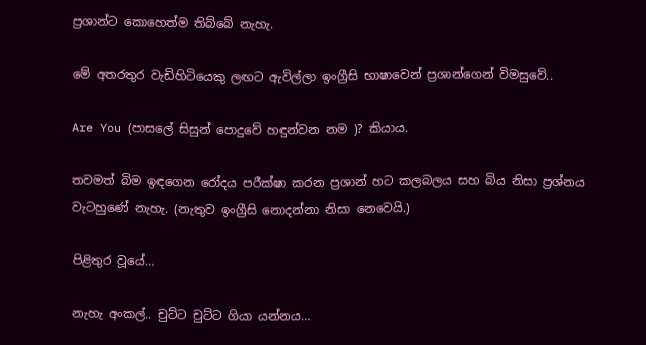ප්‍රශාන්ට කොහෙත්ම තිබ්බේ නැහැ.

මේ අතරතුර වැඩිහිටියෙකු ලඟට ඇවිල්ලා ඉංග්‍රීසි භාෂාවෙන් ප්‍රශාන්ගෙන් විමසුවේ..

Are You (පාසලේ සිසුන් පොදුවේ හඳුන්වන නම )? කියාය.

තවමත් බිම ඉඳගෙන රෝදය පරීක්ෂා කරන ප්‍රශාන් හට කලබලය සහ බිය නිසා ප්‍රශ්නය වැටහුණේ නැහැ. (නැතුව ඉංග්‍රීසි නොදන්නා නිසා නෙවෙයි.)

පිළිතුර වූයේ…

නැහැ අංකල්.. චුට්ට චුට්ට ගියා යන්නය…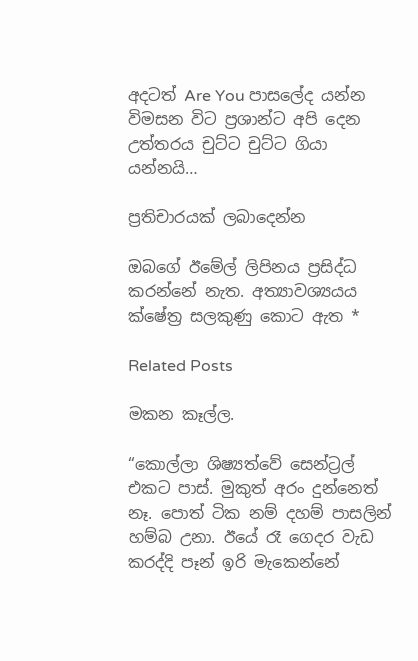අදටත් Are You පාසලේද යන්න විමසන විට ප්‍රශාන්ට අපි දෙන උත්තරය චුට්ට චුට්ට ගියා යන්නයි…

ප්‍රතිචාරයක් ලබාදෙන්න

ඔබගේ ඊමේල් ලිපිනය ප්‍රසිද්ධ කරන්නේ නැත. අත්‍යාවශ්‍යයය ක්ෂේත්‍ර සලකුණු කොට ඇත *

Related Posts

මකන කෑල්ල.

“කොල්ලා ශිෂ්‍යත්වේ සෙන්ට්‍රල් එකට පාස්. මුකුත් අරං දුන්නෙත් නෑ. පොත් ටික නම් දහම් පාසලින් හම්බ උනා. ඊයේ රෑ ගෙදර වැඩ කරද්දි පෑන් ඉරි මැකෙන්නේ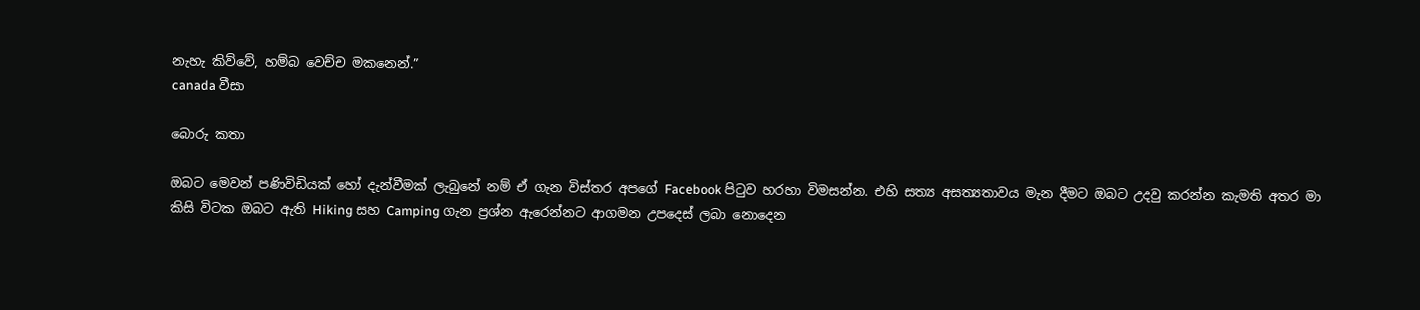නැහැ කිව්වේ, හම්බ වෙච්ච මකනෙන්.”
canada වීසා

බොරු කතා

ඔබට මෙවන් පණිවිඩියක් හෝ දැන්වීමක් ලැබුනේ නම් ඒ ගැන විස්තර අපගේ Facebook පිටුව හරහා විමසන්න. එහි සත්‍ය අසත්‍යතාවය මැන දීමට ඔබට උදවු කරන්න කැමති අතර මා කිසි විටක ඔබට ඇති Hiking සහ Camping ගැන ප්‍රශ්න ඇරෙන්නට ආගමන උපදෙස් ලබා නොදෙන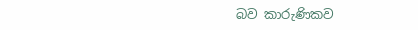බව කාරුණිකව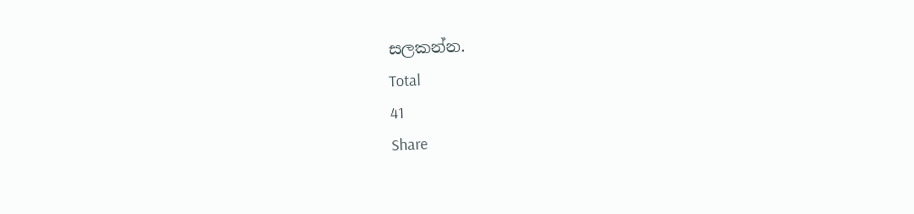සලකන්න.
Total
41
Share